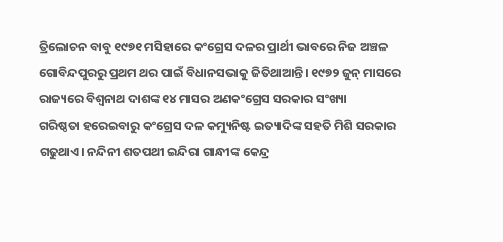ତ୍ରିଲୋଚନ ବାବୁ ୧୯୭୧ ମସିହାରେ କଂଗ୍ରେସ ଦଳର ପ୍ରାର୍ଥୀ ଭାବରେ ନିଜ ଅଞ୍ଚଳ ଗୋବିନ୍ଦପୁରରୁ ପ୍ରଥମ ଥର ପାଇଁ ବିଧାନସଭାକୁ ଜିତିଥାଆନ୍ତି। ୧୯୭୨ ଜୁନ୍‌ ମାସରେ ରାଜ୍ୟରେ ବିଶ୍ବନାଥ ଦାଶଙ୍କ ୧୪ ମାସର ଅଣକଂଗ୍ରେସ ସରକାର ସଂଖ୍ୟା ଗରିଷ୍ଠତା ‌ହରେଇବାରୁ କଂଗ୍ରେସ ଦଳ କମ୍ୟୁନିଷ୍ଟ ଇତ୍ୟାଦିଙ୍କ ସହତି ମିଶି ସରକାର ଗଢୁଥାଏ। ନନ୍ଦିନୀ ଶତପଥୀ ଇନ୍ଦିରା ଗାନ୍ଧୀଙ୍କ କେନ୍ଦ୍ର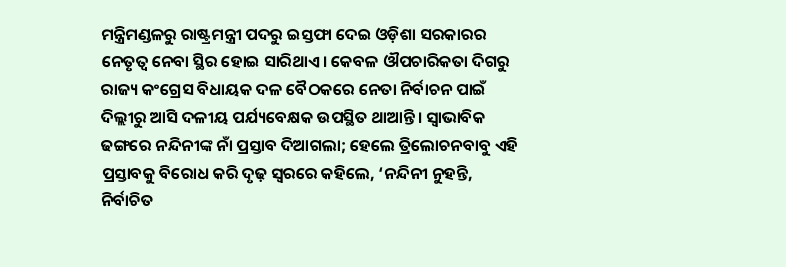ମନ୍ତ୍ରିମଣ୍ଡଳରୁ ରାଷ୍ଟ୍ରମନ୍ତ୍ରୀ ପଦରୁ ଇସ୍ତଫା ଦେଇ ଓଡ଼ିଶା ସରକାରର ନେତୃତ୍ବ ନେବା ସ୍ଥିର ହୋଇ ସାରିଥାଏ। କେବଳ ଔପଚାରିକତା ଦିଗରୁ ରାଜ୍ୟ କଂଗ୍ରେସ ବିଧାୟକ ଦଳ ବୈଠକରେ ନେତା ନିର୍ବାଚନ ପାଇଁ ଦିଲ୍ଲୀରୁ ଆସି ଦଳୀୟ ପର୍ଯ୍ୟବେକ୍ଷକ ଉପସ୍ଥିତ ଥାଆନ୍ତି। ସ୍ବାଭାବିକ ଢଙ୍ଗରେ ନନ୍ଦିନୀଙ୍କ ନାଁ ପ୍ରସ୍ତାବ ଦିଆଗଲା; ହେଲେ ତ୍ରିଲୋଚନବାବୁ ଏହି ପ୍ରସ୍ତାବକୁ ବିରୋଧ କରି ଦୃଢ଼ ସ୍ବରରେ କହିଲେ, ‘ନନ୍ଦିନୀ ନୁହନ୍ତି, ନିର୍ବାଚିତ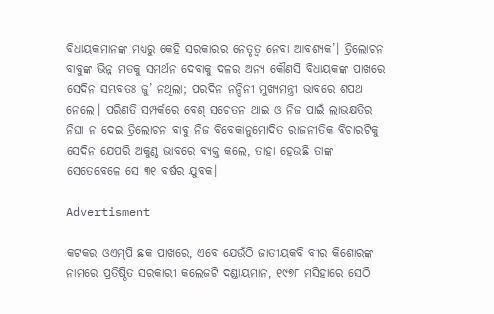ବିଧାୟକମାନଙ୍କ ମଧ୍ୟରୁ କେହି ସରକାରର ନେତୃତ୍ବ ନେବା ଆବଶ୍ୟକ’। ତ୍ରିଲୋଚନ ବାବୁଙ୍କ ଭିନ୍ନ ମତକୁ ସମର୍ଥନ ଦେବାକୁ ଦଳର ଅନ୍ୟ କୌଣସି ବିଧାୟକଙ୍କ ପାଖରେ ସେଦିନ ସମ୍ଭବତଃ ଜୁ’ ନଥିଲା; ପରଦିନ ନନ୍ଦିନୀ ମୁଖ୍ୟମନ୍ତ୍ରୀ ଭାବରେ ଶପଥ ନେଲେ। ପରିଣତି ସମ୍ପର୍କରେ ବେଶ୍‌ ସଚେତନ ଥାଇ ଓ ନିଜ ପାଇଁ ଲାଭକ୍ଷତିର ନିଘା ନ ଦେଇ ତ୍ରିଲୋଚନ ବାବୁ ନିଜ ବିବେକାନୁମୋଦିତ ରାଜନୀତିକ ବିଚାରଟିକୁ ସେଦିନ ଯେପରି ଅକୁଣ୍ଠ ଭାବରେ ବ୍ୟକ୍ତ କଲେ, ତାହା ହେଉଛି ତାଙ୍କ ସେତେବେଳେ ସେ ୩୧ ବର୍ଷର ଯୁବକ।

Advertisment

କଟକର ଓଏମ୍‌ପି ଛକ ପାଖରେ, ଏବେ ଯେଉଁଠି ଜାତୀୟକବି ବୀର କିଶୋରଙ୍କ ନାମରେ ପ୍ରତିଷ୍ଠିତ ସରକାରୀ କଲେଜଟି ଦଣ୍ଡାୟମାନ, ୧୯୭୮ ମସିହାରେ ସେଠି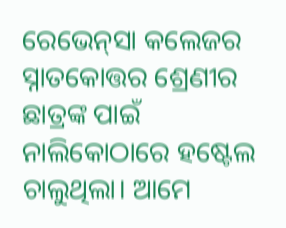ରେଭେନ୍‌ସା କଲେଜର ସ୍ନାତକୋତ୍ତର ଶ୍ରେଣୀର ଛାତ୍ରଙ୍କ ପାଇଁ ନାଲିକୋଠାରେ ହଷ୍ଟେଲ ଚାଲୁଥିଲା। ଆମେ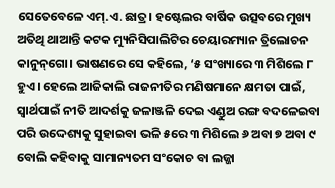ସେତେବେଳେ ଏମ୍‌.ଏ. ଛାତ୍ର। ହଷ୍ଟେଲର ବାର୍ଷିକ ଉତ୍ସବରେ ମୁଖ୍ୟ ଅତିଥି ଥାଆନ୍ତି କଟକ ମ୍ୟୁନିସିପାଲିଟିର ଚେୟାରମ୍ୟାନ ତ୍ରିଲୋଚନ କାନୁନ୍‌ଗୋ। ଭାଷଣରେ ସେ କହିଲେ, ‘୫ ସଂଖ୍ୟାରେ ୩ ମିଶିଲେ ୮ ହୁଏ। ହେଲେ ଆଜିକାଲି ରାଜନୀତିର ମଣିଷମାନେ କ୍ଷମତା ପାଇଁ, ସ୍ବାର୍ଥପାଇଁ ନୀତି ଆଦର୍ଶକୁ ଜଳାଞ୍ଜଳି ଦେଇ ଏଣ୍ଡୁଅ ରଙ୍ଗ ବଦଳେଇବା ପରି ଉଦ୍ଦେଶ୍ୟକୁ ସୁହାଇବା ଭଳି ୫ରେ ୩ ମିଶିଲେ ୬ ଅବା ୭ ଅବା ୯ ବୋଲି କହିବାକୁ ସାମାନ୍ୟତମ ସଂକୋଚ ବା ଲଜ୍ଜା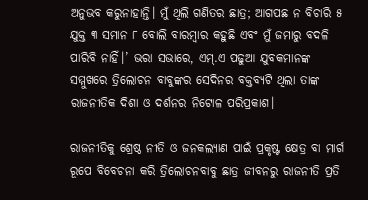ଅନୁଭବ କରୁନାହାନ୍ତି। ମୁଁ ଥିଲି ଗଣିତର ଛାତ୍ର; ଆଗପଛ ନ ବିଚାରି ୫ ଯୁକ୍ତ ୩ ସମାନ ୮ ବୋଲି ବାରମ୍ବାର କହୁଛି ଏବଂ ମୁଁ ଜମାରୁ ବଦଳି ପାରିବି ନାହିଁ।’ ଭରା ସଭାରେ, ଏମ୍‌.ଏ ପଢୁଆ ଯୁବକମାନଙ୍କ ସମ୍ମୁଖରେ ତ୍ରିଲୋଚନ ବାବୁଙ୍କର ସେଦିନର ବକ୍ତବ୍ୟଟି ଥିଲା ତାଙ୍କ ରାଜନୀତିକ ଦିଶା ଓ ଦର୍ଶନର ନିଟୋଳ ପରିପ୍ରକାଶ।

ରାଜନୀତିକୁ ଶ୍ରେଷ୍ଠ ନୀତି ଓ ଜନକଲ୍ୟାଣ ପାଇଁ ପ୍ରକୃଷ୍ଟ କ୍ଷେତ୍ର ବା ମାର୍ଗ ରୂପେ ବିବେଚନା କରି ତ୍ରିଲୋଚନବାବୁ ଛାତ୍ର ଜୀବନରୁ ରାଜନୀତି ପ୍ରତି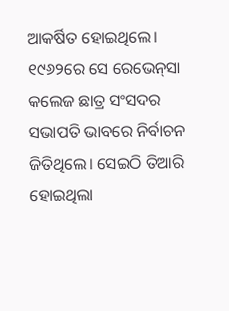ଆକର୍ଷିତ ହୋଇଥିଲେ। ୧୯୬୨ରେ ସେ ରେଭେନ୍‌ସା କଲେଜ ଛାତ୍ର ସଂସଦର ସଭାପତି ଭାବରେ ନିର୍ବାଚନ ଜିତିଥିଲେ। ସେଇଠି ତିଆରି ହୋଇଥିଲା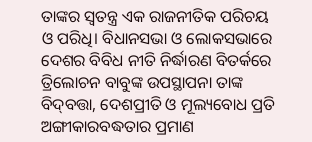ତାଙ୍କର ସ୍ବତନ୍ତ୍ର ଏକ ରାଜନୀତିକ ପରିଚୟ ଓ ପରିଧି। ବିଧାନସଭା ଓ ଲୋକସଭାରେ ଦେଶର ବିବିଧ ନୀତି ନିର୍ଦ୍ଧାରଣ ବିତର୍କରେ ତ୍ରିଲୋଚନ ବାବୁଙ୍କ ଉପସ୍ଥାପନା ତାଙ୍କ ବିଦ୍‌ବତ୍ତା, ଦେଶପ୍ରୀତି ଓ ମୂଲ୍ୟବୋଧ ପ୍ରତି ଅଙ୍ଗୀକାରବଦ୍ଧତାର ପ୍ରମା‌ଣ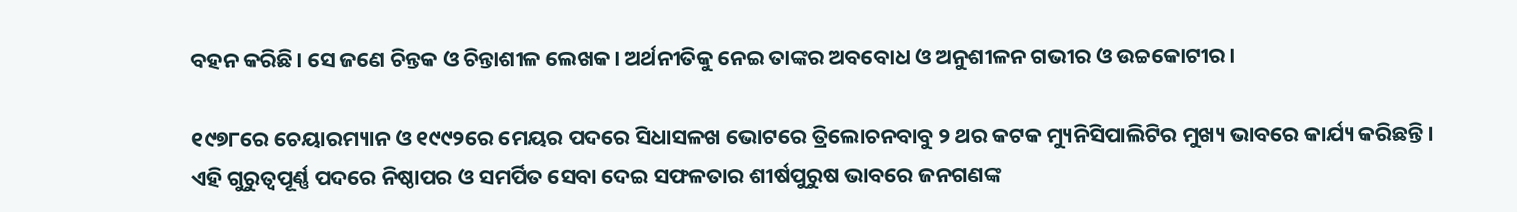ବହନ କରିଛି। ସେ ଜଣେ ଚିନ୍ତକ ଓ ଚିନ୍ତାଶୀଳ ଲେଖକ। ଅର୍ଥନୀତିକୁ ନେଇ ତାଙ୍କର ଅବବୋଧ ଓ ଅନୁଶୀଳନ ଗଭୀର ଓ ଉଚ୍ଚକୋଟୀର।

୧୯୭୮ରେ ଚେୟାରମ୍ୟାନ ଓ ୧୯୯୨ରେ ମେୟର ପଦରେ ସିଧାସଳଖ ଭୋଟରେ ତ୍ରିଲୋଚନବାବୁ ୨ ଥର କଟକ ମ୍ୟୁନିସିପାଲିଟିର ମୁଖ୍ୟ ଭାବରେ କାର୍ଯ୍ୟ କରିଛନ୍ତି। ଏହି ଗୁରୁତ୍ବପୂର୍ଣ୍ଣ ପଦରେ ନିଷ୍ଠାପର ଓ ସମର୍ପିତ ସେବା ଦେଇ ସଫଳତାର ଶୀର୍ଷପୁରୁଷ ଭାବରେ ଜନଗଣଙ୍କ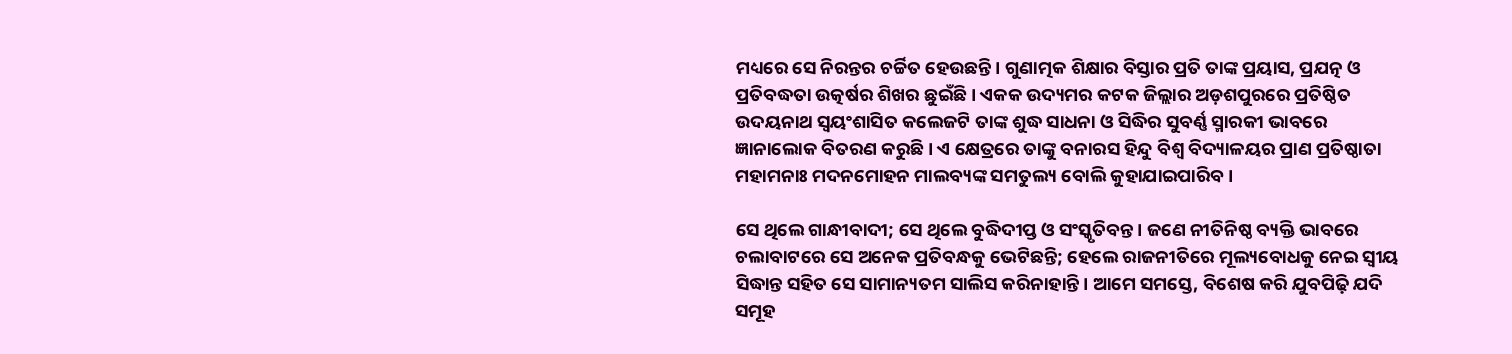ମଧ୍ୟରେ ସେ ନିରନ୍ତର ଚର୍ଚ୍ଚିତ ହେଉଛନ୍ତି। ଗୁଣାତ୍ମକ ଶିକ୍ଷାର ବିସ୍ତାର ପ୍ରତି ତାଙ୍କ ପ୍ରୟାସ, ପ୍ରଯତ୍ନ ଓ ପ୍ରତିବଦ୍ଧତା ଉତ୍କର୍ଷର ଶିଖର ଛୁଇଁଛି। ଏକକ ଉଦ୍ୟମର କଟକ ଜିଲ୍ଲାର ଅଡ଼ଶପୁରରେ ପ୍ରତିଷ୍ଠିତ ଉଦୟନାଥ ସ୍ବୟଂଶାସିତ କଲେଜଟି ତାଙ୍କ ଶୁଦ୍ଧ ସାଧନା ଓ ସିଦ୍ଧିର ସୁବର୍ଣ୍ଣ ସ୍ମାରକୀ ଭାବରେ ଜ୍ଞାନାଲୋକ ବିତରଣ କରୁଛି। ଏ କ୍ଷେତ୍ରରେ ତାଙ୍କୁ ବନାରସ ହିନ୍ଦୁ ବିଶ୍ବ ବିଦ୍ୟାଳୟର ପ୍ରାଣ ପ୍ରତିଷ୍ଠାତା ମହାମନାଃ ମଦନମୋହନ ମାଲବ୍ୟଙ୍କ ସମତୁଲ୍ୟ ବୋଲି କୁହାଯାଇପାରିବ।

ସେ ଥିଲେ ଗାନ୍ଧୀବାଦୀ; ସେ ଥିଲେ ବୁଦ୍ଧିଦୀପ୍ତ ଓ ସଂସ୍କୃତିବନ୍ତ। ଜଣେ ନୀତିନିଷ୍ଠ ବ୍ୟକ୍ତି ଭାବରେ ଚଲାବାଟରେ ସେ ଅନେକ ପ୍ରତିବନ୍ଧକୁ ଭେଟିଛନ୍ତି; ହେଲେ ରାଜନୀତିରେ ମୂଲ୍ୟବୋଧକୁ ନେଇ ସ୍ବୀୟ ସିଦ୍ଧାନ୍ତ ସହିତ ସେ ସାମାନ୍ୟତମ ସାଲିସ କରିନାହାନ୍ତି। ଆମେ ସମସ୍ତେ, ବିଶେଷ କରି ଯୁବପିଢ଼ି ଯଦି ସମୂହ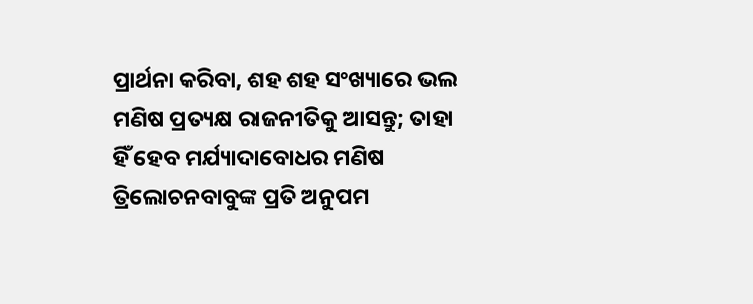ପ୍ରାର୍ଥନା କରିବା, ଶହ ଶହ ସଂଖ୍ୟାରେ ଭଲ ମଣିଷ ପ୍ରତ୍ୟକ୍ଷ ରାଜନୀତିକୁ ଆସନ୍ତୁ; ତାହା ହିଁ ହେବ ମର୍ଯ୍ୟାଦାବୋଧର ମଣିଷ ତ୍ରିଲୋଚନବାବୁଙ୍କ ପ୍ରତି ଅନୁପମ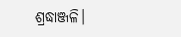ଶ୍ରଦ୍ଧାଞ୍ଜଳି।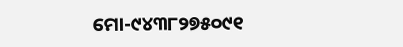ମୋ-୯୪୩୮୨୭୫୦୯୧